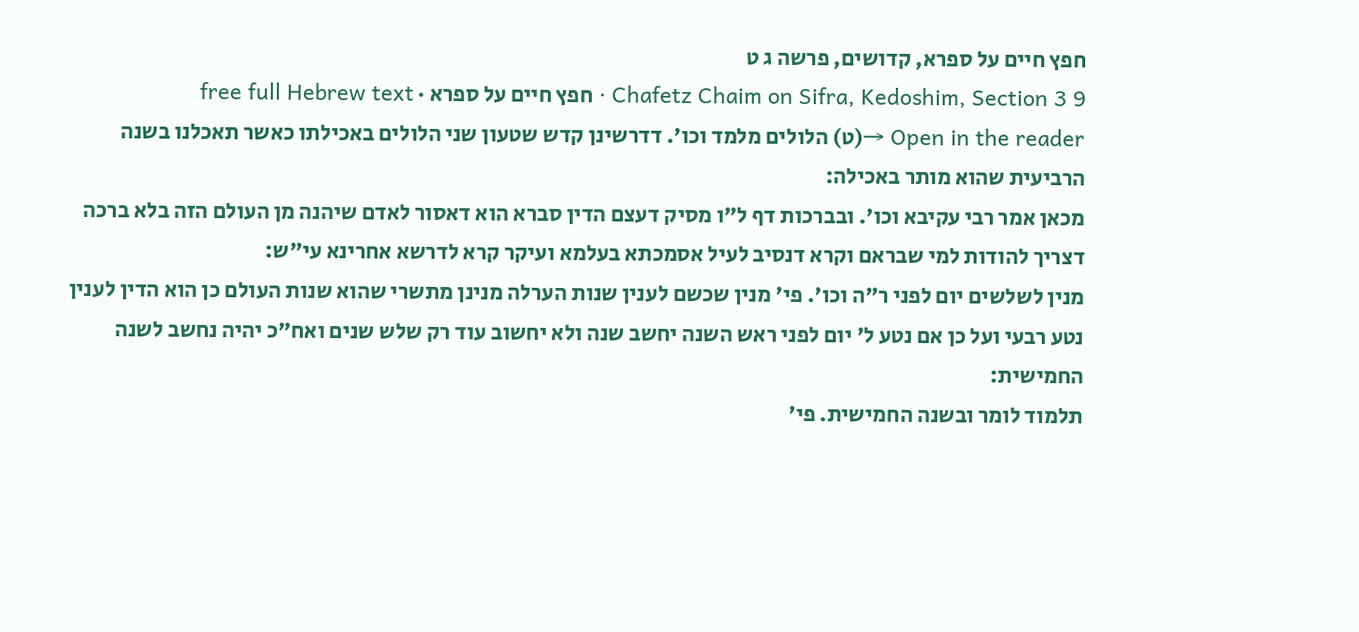חפץ חיים על ספרא, קדושים, פרשה ג ט
Chafetz Chaim on Sifra, Kedoshim, Section 3 9 · חפץ חיים על ספרא · free full Hebrew text
Open in the reader →(ט) הלולים מלמד וכו'. דדרשינן קדש שטעון שני הלולים באכילתו כאשר תאכלנו בשנה הרביעית שהוא מותר באכילה:
מכאן אמר רבי עקיבא וכו'. ובברכות דף ל"ו מסיק דעצם הדין סברא הוא דאסור לאדם שיהנה מן העולם הזה בלא ברכה דצריך להודות למי שבראם וקרא דנסיב לעיל אסמכתא בעלמא ועיקר קרא לדרשא אחרינא עי"ש:
מנין לשלשים יום לפני ר"ה וכו'. פי' מנין שכשם לענין שנות הערלה מנינן מתשרי שהוא שנות העולם כן הוא הדין לענין נטע רבעי ועל כן אם נטע ל' יום לפני ראש השנה יחשב שנה ולא יחשוב עוד רק שלש שנים ואח"כ יהיה נחשב לשנה החמישית:
תלמוד לומר ובשנה החמישית. פי'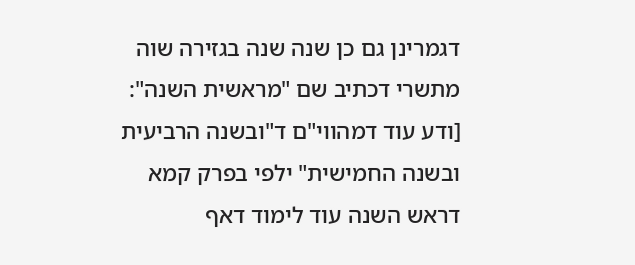דגמרינן גם כן שנה שנה בגזירה שוה מתשרי דכתיב שם "מראשית השנה":
[ודע עוד דמהווי"ם ד"ובשנה הרביעית ובשנה החמישית" ילפי בפרק קמא דראש השנה עוד לימוד דאף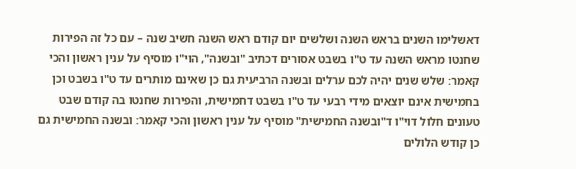דאשלימו השנים בראש השנה ושלשים יום קודם ראש השנה חשיב שנה – עם כל זה הפירות שחנטו מראש השנה עד ט"ו בשבט אסורים דכתיב "ובשנה", הוי"ו מוסיף על ענין ראשון והכי קאמר: שלש שנים יהיה לכם ערלים ובשנה הרביעית גם כן שאינם מותרים עד ט"ו בשבט וכן בחמישית אינם יוצאים מידי רבעי עד ט"ו בשבט דחמישית, והפירות שחנטו בה קודם שבט טעונים חלול דוי"ו ד"ובשנה החמישית" מוסיף על ענין ראשון והכי קאמר: ובשנה החמישית גם כן קודש הלולים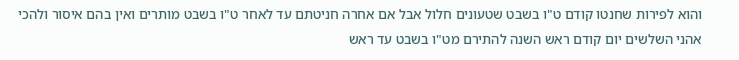והוא לפירות שחנטו קודם ט"ו בשבט שטעונים חלול אבל אם אחרה חניטתם עד לאחר ט"ו בשבט מותרים ואין בהם איסור ולהכי אהני השלשים יום קודם ראש השנה להתירם מט"ו בשבט עד ראש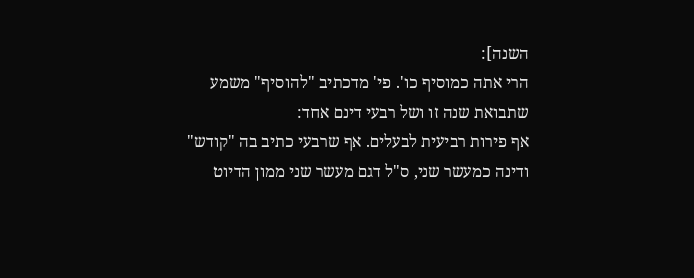השנה]:
הרי אתה כמוסיף כו'. פי' מדכתיב "להוסיף" משמע שתבואת שנה זו ושל רבעי דינם אחד:
אף פירות רביעית לבעלים. אף שרבעי כתיב בה "קודש" ודינה כמעשר שני, ס"ל דגם מעשר שני ממון הדיוט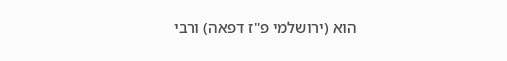הוא (ירושלמי פ"ז דפאה) ורבי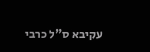עקיבא ס"ל כרבי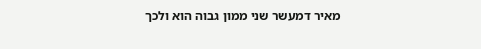מאיר דמעשר שני ממון גבוה הוא ולכך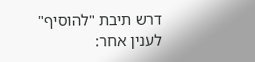דרש תיבת "להוסיף" לענין אחר: